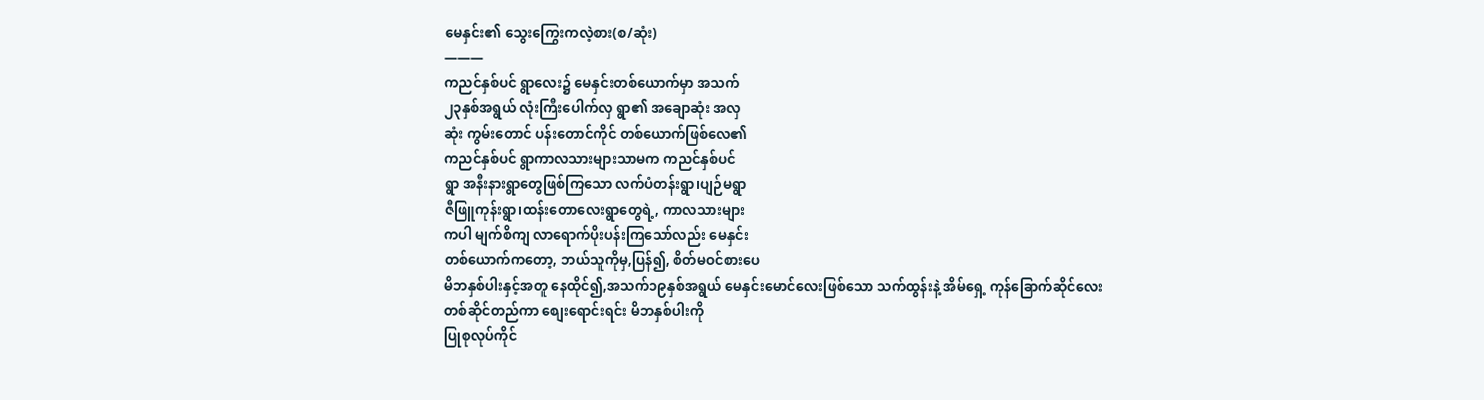မေနှင်း၏ သွေးကြွေးကလဲ့စား(စ/ဆုံး)
———
ကညင်နှစ်ပင် ရွာလေး၌ မေနှင်းတစ်ယောက်မှာ အသက်
၂၃နှစ်အရွယ် လုံးကြီးပေါက်လှ ရွာ၏ အချောဆုံး အလှ
ဆုံး ကွမ်းတောင် ပန်းတောင်ကိုင် တစ်ယောက်ဖြစ်လေ၏
ကညင်နှစ်ပင် ရွာကာလသားများသာမက ကညင်နှစ်ပင်
ရွာ အနီးနားရွာတွေဖြစ်ကြသော လက်ပံတန်းရွာ၊ပျဉ်မရွာ
ဇီဖြူကုန်းရွာ၊ထန်းတောလေးရွာတွေရဲ့, ကာလသားများ
ကပါ မျက်စိကျ လာရောက်ပိုးပန်းကြသော်လည်း မေနှင်း
တစ်ယောက်ကတော့, ဘယ်သူကိုမှ,ပြန်၍, စိတ်မဝင်စားပေ
မိဘနှစ်ပါးနှင့်အတူ နေထိုင်၍,အသက်၁၉နှစ်အရွယ် မေနှင်းမောင်လေးဖြစ်သော သက်ထွန်းနဲ့ အိမ်ရှေ့ ကုန်ခြောက်ဆိုင်လေး တစ်ဆိုင်တည်ကာ စျေးရောင်းရင်း မိဘနှစ်ပါးကို
ပြုစုလုပ်ကိုင်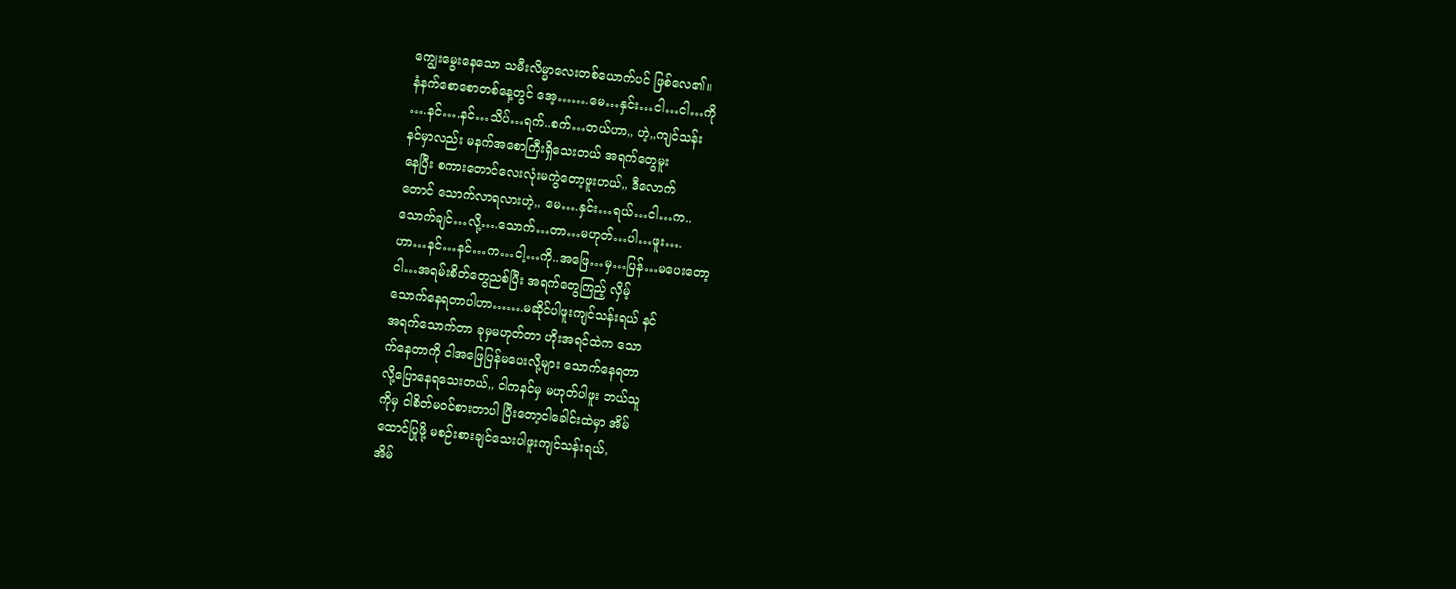ကျွေးမွေးနေသော သမီးလိမ္မာလေးတစ်ယောက်ပင် ဖြစ်လေ၏။
နံနက်စောစောတစ်နေ့တွင် အေ့…….မေ…နှင်း…ငါ…ငါ…ကို
….နင်….နင်…သိပ်…ရက်..စက်…တယ်ဟာ,, ဟဲ့,,ကျင်သန်း
နင်မှာလည်း မနက်အစောကြီးရှိသေးတယ် အရက်တွေမူး
နေပြီး စကားတောင်လေးလုံးမကွဲတော့ဖူးဟယ်,, ဒီလောက်
တောင် သောက်လာရလားဟဲ့,, မေ….နှင်း…ရယ်…ငါ…က..
သောက်ချင်…လို့….သောက်…တာ…မဟုတ်…ပါ…ဖူး….
ဟာ…နင်…နင်…က…ငါ့…ကို..အဖြေ…မှ…ပြန်…မပေးတော့
ငါ…အရမ်းစိတ်တွေညစ်ပြီး အရက်တွေကြည့် လှိမ့်
သောက်နေရတာပါဟာ…….မဆိုင်ပါဖူးကျင်သန်းရယ် နင်
အရက်သောက်တာ ခုမှမဟုတ်တာ ဟိုးအရင်ထဲက သော
က်နေတာကို ငါအဖြေပြန်မပေးလို့များ သောက်နေရတာ
လို့ပြောနေရသေးတယ်,, ငါကနင်မှ မဟုတ်ပါဖူး ဘယ်သူ
ကိုမှ ငါစိတ်မဝင်စားတာပါ ပြီးတော့ငါခေါင်းထဲမှာ အိမ်
ထောင်ပြုဖို့ မစဉ်းစားချင်သေးပါဖူးကျင်သန်းရယ်,
အိမ်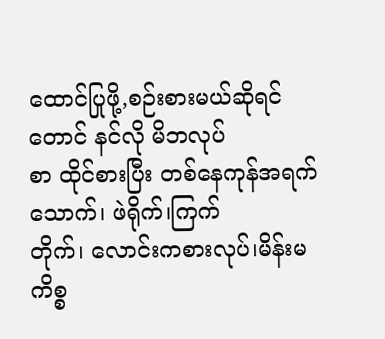ထောင်ပြုဖို့,စဉ်းစားမယ်ဆိုရင်တောင် နင်လို မိဘလုပ်
စာ ထိုင်စားပြီး တစ်နေကုန်အရက်သောက်၊ ဖဲရိုက်၊ကြက်
တိုက်၊ လောင်းကစားလုပ်၊မိန်းမကိစ္စ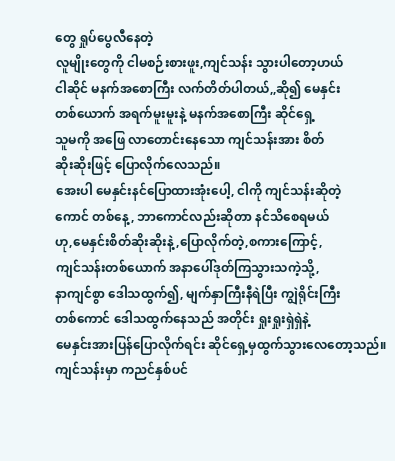တွေ ရှုပ်ပွေလီနေတဲ့
လူမျိုးတွေကို ငါမစဉ်းစားဖူး,ကျင်သန်း သွားပါတော့ဟယ်
ငါဆိုင် မနက်အစောကြီး လက်တိတ်ပါတယ်,,ဆို၍ မေနှင်း
တစ်ယောက် အရက်မူးမူးနဲ့ မနက်အစောကြီး ဆိုင်ရှေ့
သူမကို အဖြေ လာတောင်းနေသော ကျင်သန်းအား စိတ်
ဆိုးဆိုးဖြင့် ပြောလိုက်လေသည်။
အေးပါ မေနှင်းနင်ပြောထားအုံးပေါ့, ငါကို ကျင်သန်းဆိုတဲ့
ကောင် တစ်နေ့, ဘာကောင်လည်းဆိုတာ နင်သိစေရမယ်
ဟု,မေနှင်းစိတ်ဆိုးဆိုးနဲ့,ပြောလိုက်တဲ့,စကားကြောင့်,
ကျင်သန်းတစ်ယောက် အနာပေါ်ဒုတ်ကြသွားသကဲ့သို့,
နာကျင်စွာ ဒေါသထွက်၍, မျက်နှာကြီးနီရဲပြီး ကျွဲရိုင်းကြီး
တစ်ကောင် ဒေါသထွက်နေသည် အတိုင်း ရှုးရှုးရှဲရှဲနဲ့
မေနှင်းအားပြန်ပြောလိုက်ရင်း ဆိုင်ရှေ့မှထွက်သွားလေတော့သည်။
ကျင်သန်းမှာ ကညင်နှစ်ပင်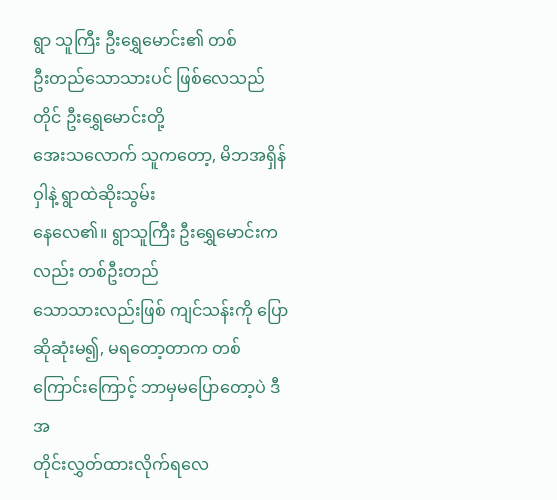ရွာ သူကြီး ဦးရွှေမောင်း၏ တစ်
ဦးတည်သောသားပင် ဖြစ်လေသည်တိုင် ဦးရွှေမောင်းတို့
အေးသလောက် သူကတော့, မိဘအရှိန်ဝှါနဲ့ ရွာထဲဆိုးသွမ်း
နေလေ၏။ ရွာသူကြီး ဦးရွှေမောင်းကလည်း တစ်ဦးတည်
သောသားလည်းဖြစ် ကျင်သန်းကို ပြောဆိုဆုံးမ၍, မရတော့တာက တစ်ကြောင်းကြောင့် ဘာမှမပြောတော့ပဲ ဒီအ
တိုင်းလွှတ်ထားလိုက်ရလေ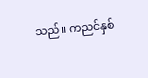သည်။ ကညင်နှစ်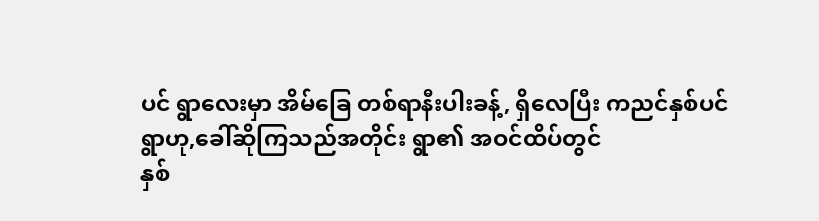ပင် ရွာလေးမှာ အိမ်ခြေ တစ်ရာနီးပါးခန့်, ရှိလေပြီး ကညင်နှစ်ပင်
ရွာဟု,ခေါ်ဆိုကြသည်အတိုင်း ရွာ၏ အဝင်ထိပ်တွင်
နှစ်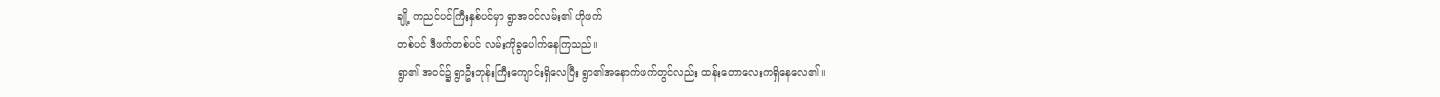ချို့ ကညင်ပင်ကြီးနှစ်ပင်မှာ ရွာအဝင်လမ်း၏ ဟိုဖက်
တစ်ပင် ဒီဖက်တစ်ပင် လမ်းကိုခွပေါက်နေကြသည်။
ရွာ၏ အဝင်၌ ရွာဦးဘုန်းကြီးကျောင်းရှိလေပြီး ရွာ၏အနောက်ဖက်တွင်လည်း ထန်းတောလေးကရှိနေလေ၏။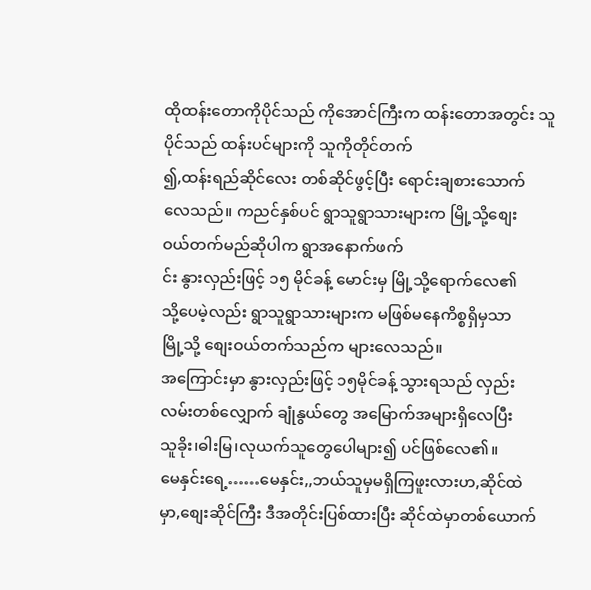ထိုထန်းတောကိုပိုင်သည် ကိုအောင်ကြီးက ထန်းတောအတွင်း သူပိုင်သည် ထန်းပင်များကို သူကိုတိုင်တက်
၍,ထန်းရည်ဆိုင်လေး တစ်ဆိုင်ဖွင့်ပြီး ရောင်းချစားသောက်
လေသည်။ ကညင်နှစ်ပင် ရွာသူရွာသားများက မြို့သို့စျေး
ဝယ်တက်မည်ဆိုပါက ရွာအနောက်ဖက်
င်း နွားလှည်းဖြင့် ၁၅ မိုင်ခန့် မောင်းမှ မြို့သို့ရောက်လေ၏
သို့ပေမဲ့လည်း ရွာသူရွာသားများက မဖြစ်မနေကိစ္စရှိမှသာ
မြို့သို့ စျေးဝယ်တက်သည်က များလေသည်။
အကြောင်းမှာ နွားလှည်းဖြင့် ၁၅မိုင်ခန့် သွားရသည် လှည်း
လမ်းတစ်လျှောက် ချုံနွယ်တွေ အမြောက်အများရှိလေပြီး
သူခိုး၊ဓါးမြ၊လုယက်သူတွေပေါများ၍ ပင်ဖြစ်လေ၏။
မေနှင်းရေ့……မေနှင်း,,ဘယ်သူမှမရှိကြဖူးလားဟ,ဆိုင်ထဲ
မှာ,စျေးဆိုင်ကြီး ဒီအတိုင်းပြစ်ထားပြီး ဆိုင်ထဲမှာတစ်ယောက်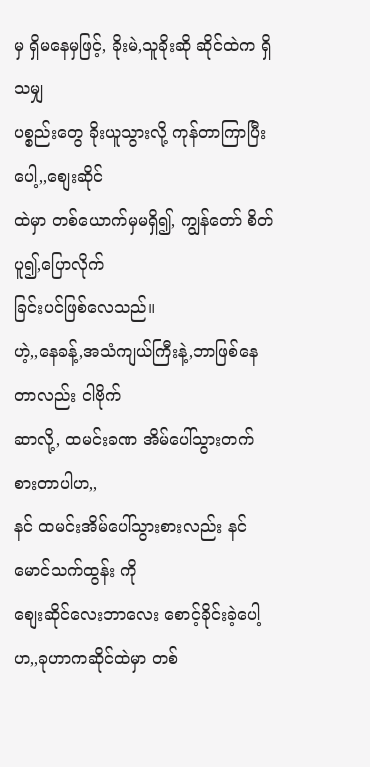မှ ရှိမနေမှဖြင့်, ခိုးမဲ,သူခိုးဆို ဆိုင်ထဲက ရှိသမျှ
ပစ္စည်းတွေ ခိုးယူသွားလို့ ကုန်တာကြာပြီးပေါ့,,စျေးဆိုင်
ထဲမှာ တစ်ယောက်မှမရှိ၍, ကျွန်တော် စိတ်ပူ၍,ပြောလိုက်
ခြင်းပင်ဖြစ်လေသည်။
ဟဲ့,,နေခန့်,အသံကျယ်ကြီးနဲ့,ဘာဖြစ်နေတာလည်း ငါဗိုက်
ဆာလို့, ထမင်းခဏ အိမ်ပေါ်သွားတက်စားတာပါဟ,,
နင် ထမင်းအိမ်ပေါ်သွားစားလည်း နင်မောင်သက်ထွန်း ကို
စျေးဆိုင်လေးဘာလေး စောင့်ခိုင်းခဲ့ပေါ့ဟ,,ခုဟာကဆိုင်ထဲမှာ တစ်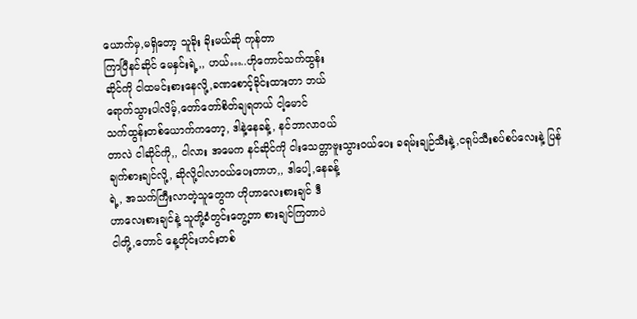ယောက်မှ,မရှိတော့ သူခိုး ခိုးမယ်ဆို ကုန်တာ
ကြာပြီနင်ဆိုင် မေနှင်းရဲ့,, ဟယ်…..ဟိုကောင်သက်ထွန်း
ဆိုင်ကို ငါထမင်းစားနေလို့,ခဏစောင့်ခိုင်းထားတာ ဘယ်
ရောက်သွားပါလိမ့်,တော်တော်စိတ်ချရတယ် ငါ့မောင်
သက်ထွန်းတစ်ယောက်ကတော့, ဒါနဲ့နေခန့်, နင်ဘာလာဝယ်
တာလဲ ငါဆိုင်ကို,, ငါလား အမေက နင်ဆိုင်ကို ငါးသေတ္တာဗူးသွားဝယ်ပေး ခရမ်းချဉ်သီးနဲ့,ငရုပ်သီးစပ်စပ်လေးနဲ့ ပြန်
ချက်စားချင်လို့, ဆိုလို့ငါလာဝယ်ပေးတာဟ,, ဒါပေါ့,နေခန့်
ရဲ့, အသက်ကြီးလာတဲ့သူတွေက ဟိုဟာလေးစားချင် ဒီ
ဟာလေးစားချင်နဲ့ သူတို့ခံတွင်းတွေ့တာ စားချင်ကြတာပဲ
ငါတို့,တောင် နေ့တိုင်းဟင်းတစ်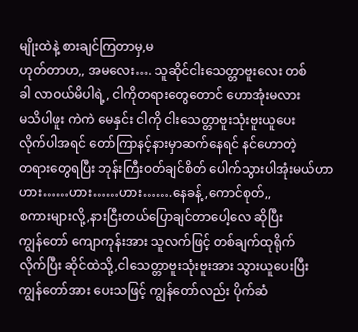မျိုးထဲနဲ့ စားချင်ကြတာမှ,မ
ဟုတ်တာဟ,, အမလေး…. သူဆိုင်ငါးသေတ္တာဗူးလေး တစ်
ခါ လာဝယ်မိပါရဲ့, ငါကိုတရားတွေတောင် ဟောအုံးမလား
မသိပါဖူး ကဲကဲ မေနှင်း ငါကို ငါးသေတ္တာဗူးသုံးဗူးယူပေး
လိုက်ပါအရင် တော်ကြာနင့်နားမှာဆက်နေရင် နင်ဟောတဲ့
တရားတွေရပြီး ဘုန်းကြီးဝတ်ချင်စိတ် ပေါက်သွားပါအုံးမယ်ဟာ
ဟား……ဟား……ဟား…….နေခန့်,ကောင်စုတ်,,
စကားများလို့,နားငြီးတယ်ပြောချင်တာပေါ့လေ ဆိုပြီး
ကျွန်တော် ကျောကုန်းအား သူလက်ဖြင့် တစ်ချက်ထုရိုက်
လိုက်ပြီး ဆိုင်ထဲသို့,ငါသေတ္တာဗူးသုံးဗူးအား သွားယူပေးပြီး
ကျွန်တော်အား ပေးသဖြင့် ကျွန်တော်လည်း ပိုက်ဆံ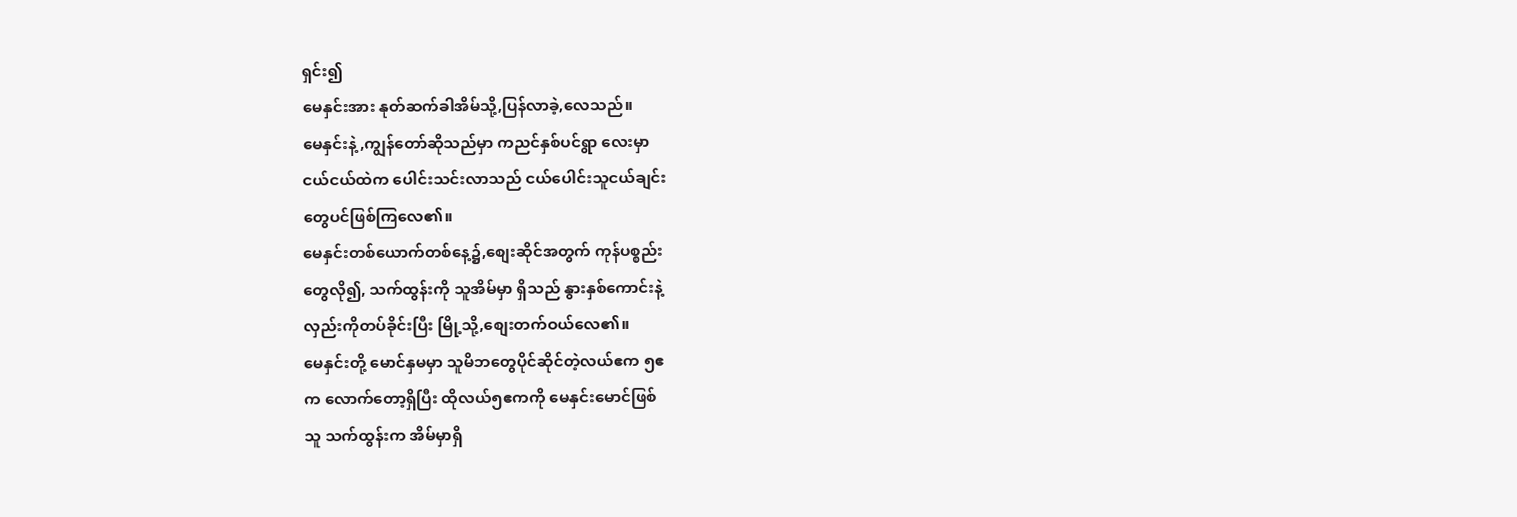ရှင်း၍
မေနှင်းအား နုတ်ဆက်ခါအိမ်သို့,ပြန်လာခဲ့,လေသည်။
မေနှင်းနဲ့,ကျွန်တော်ဆိုသည်မှာ ကညင်နှစ်ပင်ရွာ လေးမှာ
ငယ်ငယ်ထဲက ပေါင်းသင်းလာသည် ငယ်ပေါင်းသူငယ်ချင်း
တွေပင်ဖြစ်ကြလေ၏။
မေနှင်းတစ်ယောက်တစ်နေ့၌,စျေးဆိုင်အတွက် ကုန်ပစ္စည်း
တွေလို၍, သက်ထွန်းကို သူအိမ်မှာ ရှိသည် နွားနှစ်ကောင်းနဲ့
လှည်းကိုတပ်ခိုင်းပြီး မြို့သို့,စျေးတက်ဝယ်လေ၏။
မေနှင်းတို့ မောင်နှမမှာ သူမိဘတွေပိုင်ဆိုင်တဲ့လယ်ဧက ၅ဧ
က လောက်တော့ရှိပြီး ထိုလယ်၅ဧကကို မေနှင်းမောင်ဖြစ်
သူ သက်ထွန်းက အိမ်မှာရှိ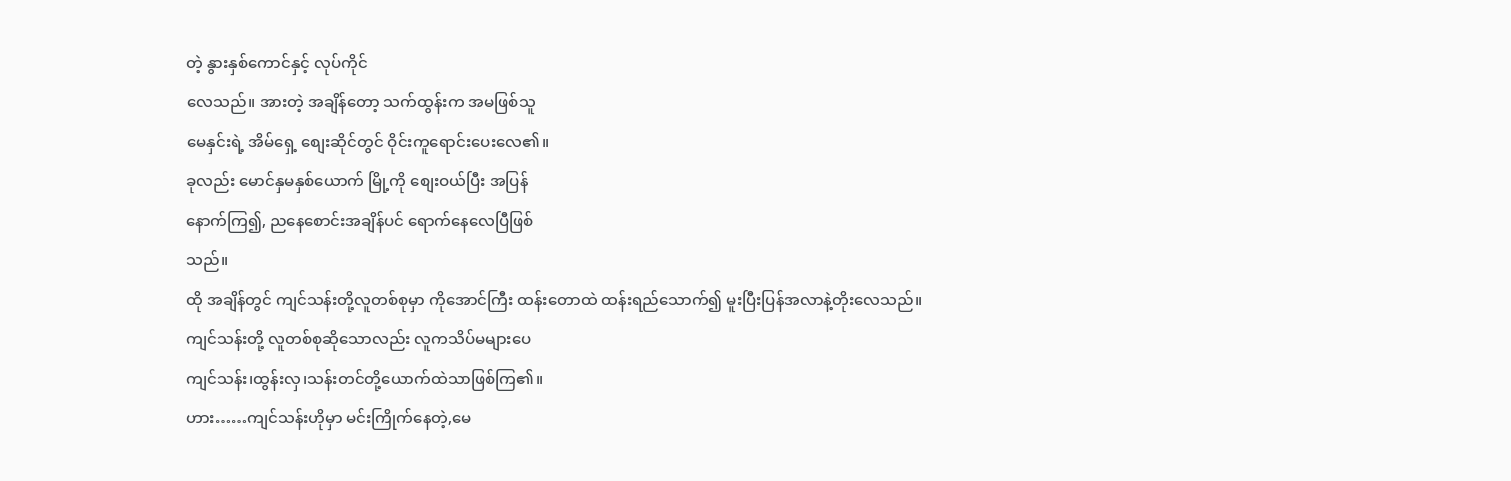တဲ့ နွားနှစ်ကောင်နှင့် လုပ်ကိုင်
လေသည်။ အားတဲ့ အချိန်တော့ သက်ထွန်းက အမဖြစ်သူ
မေနှင်းရဲ့ အိမ်ရှေ့ စျေးဆိုင်တွင် ဝိုင်းကူရောင်းပေးလေ၏။
ခုလည်း မောင်နှမနှစ်ယောက် မြို့ကို စျေးဝယ်ပြီး အပြန်
နောက်ကြ၍, ညနေစောင်းအချိန်ပင် ရောက်နေလေပြီဖြစ်
သည်။
ထို အချိန်တွင် ကျင်သန်းတို့လူတစ်စုမှာ ကိုအောင်ကြီး ထန်းတောထဲ ထန်းရည်သောက်၍ မူးပြီးပြန်အလာနဲ့တိုးလေသည်။
ကျင်သန်းတို့ လူတစ်စုဆိုသောလည်း လူကသိပ်မများပေ
ကျင်သန်း၊ထွန်းလှ၊သန်းတင်တို့ယောက်ထဲသာဖြစ်ကြ၏။
ဟား……ကျင်သန်းဟိုမှာ မင်းကြိုက်နေတဲ့,မေ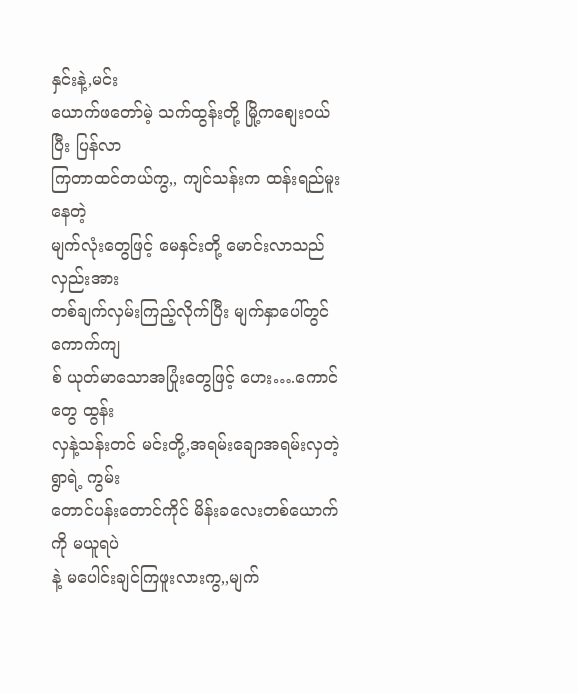နှင်းနဲ့,မင်း
ယောက်ဖတော်မဲ့ သက်ထွန်းတို့ မြို့ကစျေးဝယ်ပြီး ပြန်လာ
ကြတာထင်တယ်ကွ,, ကျင်သန်းက ထန်းရည်မူးနေတဲ့
မျက်လုံးတွေဖြင့် မေနှင်းတို့ မောင်းလာသည်လှည်းအား
တစ်ချက်လှမ်းကြည့်လိုက်ပြီး မျက်နှာပေါ်တွင် ကောက်ကျ
စ် ယုတ်မာသောအပြုံးတွေဖြင့် ဟေး….ကောင်တွေ ထွန်း
လှနဲ့သန်းတင် မင်းတို့,အရမ်းချောအရမ်းလှတဲ့ ရွာရဲ့ ကွမ်း
တောင်ပန်းတောင်ကိုင် မိန်းခလေးတစ်ယောက်ကို မယူရပဲ
နဲ့ မပေါင်းချင်ကြဖူးလားကွ,,မျက်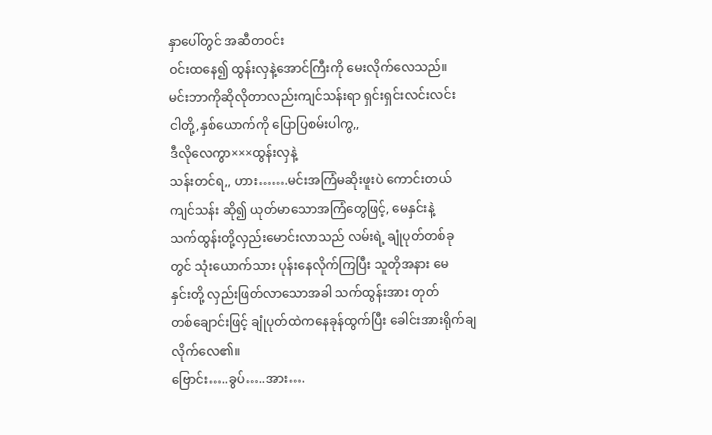နှာပေါ်တွင် အဆီတဝင်း
ဝင်းထနေ၍ ထွန်းလှနဲ့အောင်ကြီးကို မေးလိုက်လေသည်။
မင်းဘာကိုဆိုလိုတာလည်းကျင်သန်းရာ ရှင်းရှင်းလင်းလင်း
ငါတို့,နှစ်ယောက်ကို ပြောပြစမ်းပါကွ,,
ဒီလိုလေကွာ×××ထွန်းလှနဲ့
သန်းတင်ရ,, ဟား…….မင်းအကြံမဆိုးဖူးပဲ ကောင်းတယ်
ကျင်သန်း ဆို၍ ယုတ်မာသောအကြံတွေဖြင့်, မေနှင်းနဲ့
သက်ထွန်းတို့လှည်းမောင်းလာသည် လမ်းရဲ့ ချုံပုတ်တစ်ခု
တွင် သုံးယောက်သား ပုန်းနေလိုက်ကြပြီး သူတိုအနား မေ
နှင်းတို့ လှည်းဖြတ်လာသောအခါ သက်ထွန်းအား တုတ်
တစ်ချောင်းဖြင့် ချုံပုတ်ထဲကနေခုန်ထွက်ပြီး ခေါင်းအားရိုက်ချ လိုက်လေ၏။
ဗြောင်း…..ခွပ်…..အား….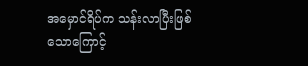အမှောင်ရိပ်က သန်းလာပြီးဖြစ်
သောကြောင့်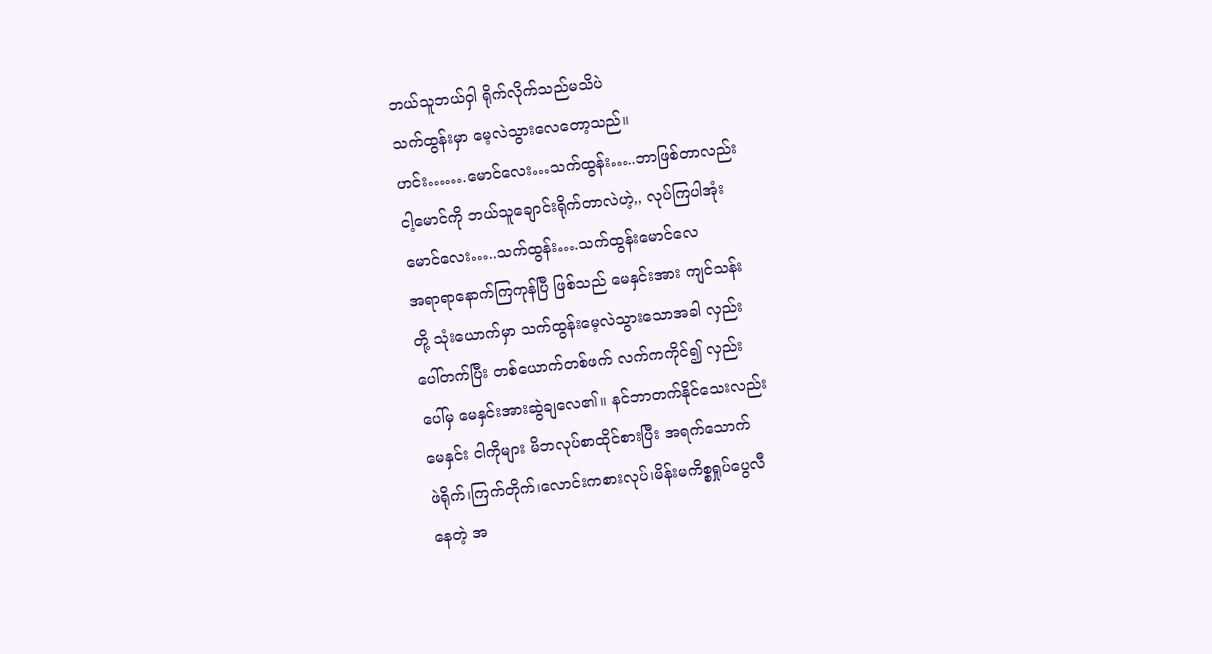ဘယ်သူဘယ်ဝှါ ရိုက်လိုက်သည်မသိပဲ
သက်ထွန်းမှာ မေ့လဲသွားလေတော့သည်။
ဟင်း…….မောင်လေး…သက်ထွန်း…..ဘာဖြစ်တာလည်း
ငါ့မောင်ကို ဘယ်သူချောင်းရိုက်တာလဲဟဲ့,, လုပ်ကြပါအုံး
မောင်လေး…..သက်ထွန်း….သက်ထွန်းမောင်လေ
အရာရာနောက်ကြကုန်ပြီ ဖြစ်သည် မေနှင်းအား ကျင်သန်း
တို့ သုံးယောက်မှာ သက်ထွန်းမေ့လဲသွားသောအခါ လှည်း
ပေါ်တက်ပြီး တစ်ယောက်တစ်ဖက် လက်ကကိုင်၍ လှည်း
ပေါ်မှ မေနှင်းအားဆွဲချလေ၏။ နင်ဘာတက်နိုင်သေးလည်း
မေနှင်း ငါကိုများ မိဘလုပ်စာထိုင်စားပြီး အရက်သောက်
ဖဲရိုက်၊ကြက်တိုက်၊လောင်းကစားလုပ်၊မိန်းမကိစ္စရှုပ်ပွေလီ
နေတဲ့ အ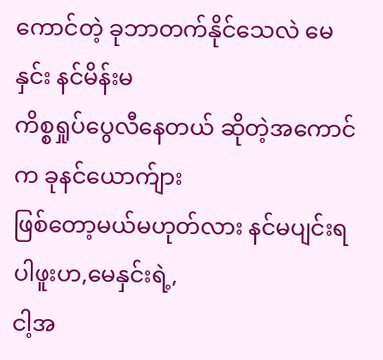ကောင်တဲ့ ခုဘာတက်နိုင်သေလဲ မေနှင်း နင်မိန်းမ
ကိစ္စရှုပ်ပွေလီနေတယ် ဆိုတဲ့အကောင်က ခုနင်ယောက်ျား
ဖြစ်တော့မယ်မဟုတ်လား နင်မပျင်းရပါဖူးဟ,မေနှင်းရဲ့,
ငါ့အ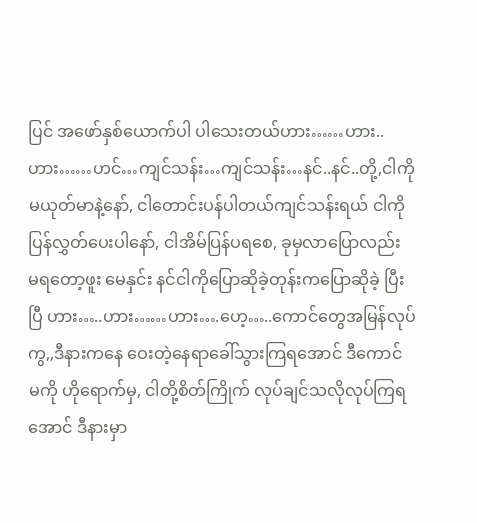ပြင် အဖော်နှစ်ယောက်ပါ ပါသေးတယ်ဟား……ဟား..
ဟား……ဟင်…ကျင်သန်း…ကျင်သန်း…နင်..နင်..တို့,ငါကို
မယုတ်မာနဲ့နော်, ငါတောင်းပန်ပါတယ်ကျင်သန်းရယ် ငါကို
ပြန်လွှတ်ပေးပါနော်, ငါအိမ်ပြန်ပရစေ, ခုမှလာပြောလည်း
မရတော့ဖူး မေနှင်း နင်ငါကိုပြောဆိုခဲ့တုန်းကပြောဆိုခဲ့ ပြီး
ပြီ ဟား…..ဟား……ဟား….ဟေ့…..ကောင်တွေအမြန်လုပ်
ကွ,,ဒီနားကနေ ဝေးတဲ့နေရာခေါ်သွားကြရအောင် ဒီကောင်
မကို ဟိုရောက်မှ, ငါတို့စိတ်ကြိုက် လုပ်ချင်သလိုလုပ်ကြရ
အောင် ဒီနားမှာ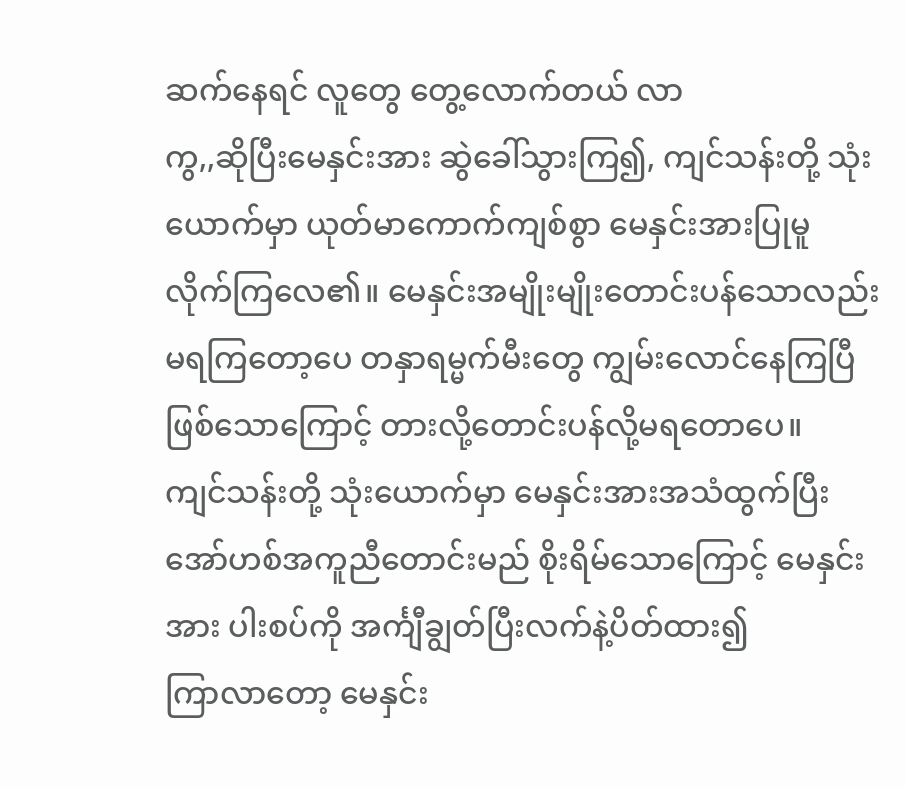ဆက်နေရင် လူတွေ တွေ့လောက်တယ် လာ
ကွ,,ဆိုပြီးမေနှင်းအား ဆွဲခေါ်သွားကြ၍, ကျင်သန်းတို့ သုံး
ယောက်မှာ ယုတ်မာကောက်ကျစ်စွာ မေနှင်းအားပြုမူ
လိုက်ကြလေ၏။ မေနှင်းအမျိုးမျိုးတောင်းပန်သောလည်း
မရကြတော့ပေ တနှာရမ္မက်မီးတွေ ကျွမ်းလောင်နေကြပြီ
ဖြစ်သောကြောင့် တားလို့တောင်းပန်လို့မရတောပေ။
ကျင်သန်းတို့ သုံးယောက်မှာ မေနှင်းအားအသံထွက်ပြီး
အော်ဟစ်အကူညီတောင်းမည် စိုးရိမ်သောကြောင့် မေနှင်း
အား ပါးစပ်ကို အင်္ကျီချွတ်ပြီးလက်နဲ့ပိတ်ထား၍
ကြာလာတော့ မေနှင်း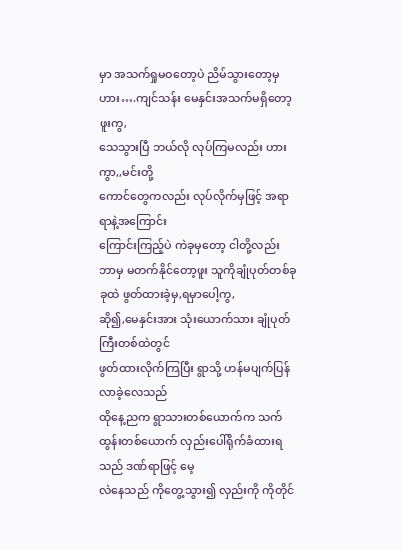မှာ အသက်ရှုမဝတော့ပဲ ညိမ်သွားတော့မှ ဟား….ကျင်သန်း မေနှင်းအသက်မရှိတော့ဖူးကွ,
သေသွားပြီ ဘယ်လို လုပ်ကြမလည်း ဟားကွာ,,မင်းတို့
ကောင်တွေကလည်း လုပ်လိုက်မှဖြင့် အရာရာနဲ့အကြောင်း
ကြောင်းကြည့်ပဲ ကဲခုမှတော့ ငါတို့လည်း ဘာမှ မတက်နိုင်တော့ဖူး သူကိုချုံပုတ်တစ်ခုခုထဲ ဖွတ်ထားခဲ့မှ,ရမှာပေါ့ကွ,
ဆို၍,မေနှင်းအား သုံးယောက်သား ချုံပုတ်ကြီးတစ်ထဲတွင်
ဖွတ်ထားလိုက်ကြပြီး ရွာသို့ ဟန်မပျက်ပြန်လာခဲ့လေသည်
ထိုနေ့ညက ရွာသားတစ်ယောက်က သက်ထွန်းတစ်ယောက် လှည်းပေါ်ရိုက်ခံထားရသည် ဒဏ်ရာဖြင့် မေ့
လဲနေသည် ကိုတွေ့သွား၍ လှည်းကို ကိုတိုင်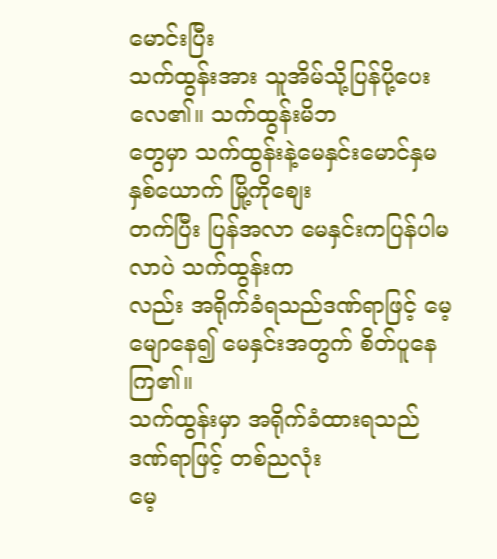မောင်းပြီး
သက်ထွန်းအား သူအိမ်သို့ပြန်ပို့ပေးလေ၏။ သက်ထွန်းမိဘ
တွေမှာ သက်ထွန်းနဲ့မေနှင်းမောင်နှမနှစ်ယောက် မြို့ကိုစျေး
တက်ပြီး ပြန်အလာ မေနှင်းကပြန်ပါမလာပဲ သက်ထွန်းက
လည်း အရိုက်ခံရသည်ဒဏ်ရာဖြင့် မေ့မျောနေ၍ မေနှင်းအတွက် စိတ်ပူနေကြ၏။
သက်ထွန်းမှာ အရိုက်ခံထားရသည် ဒဏ်ရာဖြင့် တစ်ညလုံး
မေ့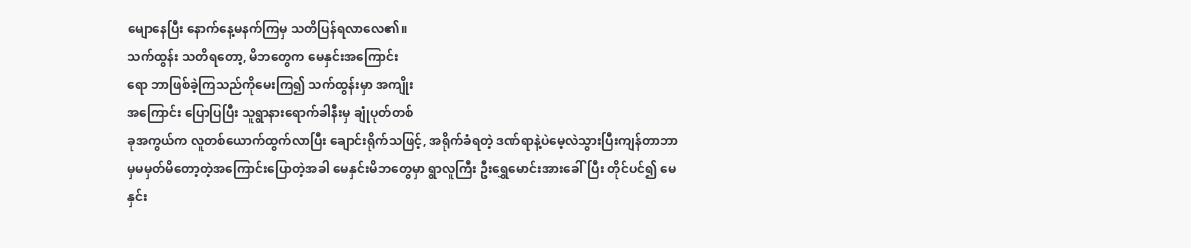မျောနေပြီး နောက်နေ့မနက်ကြမှ သတိပြန်ရလာလေ၏။
သက်ထွန်း သတိရတော့, မိဘတွေက မေနှင်းအကြောင်း
ရော ဘာဖြစ်ခဲ့ကြသည်ကိုမေးကြ၍ သက်ထွန်းမှာ အကျိုး
အကြောင်း ပြောပြပြီး သူရွာနားရောက်ခါနီးမှ ချုံပုတ်တစ်
ခုအကွယ်က လူတစ်ယောက်ထွက်လာပြီး ချောင်းရိုက်သဖြင့်, အရိုက်ခံရတဲ့ ဒဏ်ရာနဲ့ပဲမေ့လဲသွားပြီးကျန်တာဘာ
မှမမှတ်မိတော့တဲ့အကြောင်းပြောတဲ့အခါ မေနှင်းမိဘတွေမှာ ရွာလူကြီး ဦးရွှေမောင်းအားခေါ်ပြီး တိုင်ပင်၍ မေနှင်း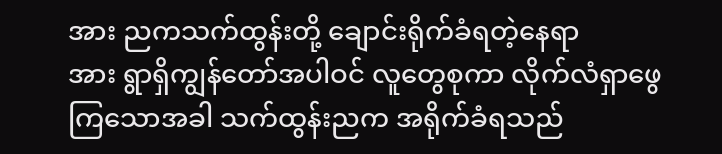အား ညကသက်ထွန်းတို့ ချောင်းရိုက်ခံရတဲ့နေရာ
အား ရွာရှိကျွန်တော်အပါဝင် လူတွေစုကာ လိုက်လံရှာဖွေ
ကြသောအခါ သက်ထွန်းညက အရိုက်ခံရသည်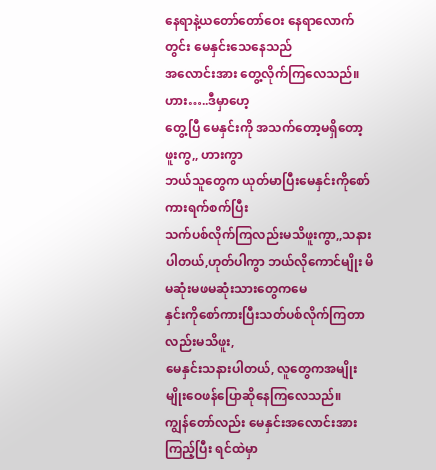နေရာနဲ့ယတော်တော်ဝေး နေရာလောက်တွင်း မေနှင်းသေနေသည်
အလောင်းအား တွေ့လိုက်ကြလေသည်။ ဟား…..ဒီမှာဟေ့
တွေ့ပြီ မေနှင်းကို အသက်တော့မရှိတော့ဖူးကွ,, ဟားကွာ
ဘယ်သူတွေက ယုတ်မာပြီးမေနှင်းကိုစော်ကားရက်စက်ပြီး
သက်ပစ်လိုက်ကြလည်းမသိဖူးကွာ,,သနားပါတယ်,ဟုတ်ပါကွာ ဘယ်လိုကောင်မျိုး မိမဆုံးမဖမဆုံးသားတွေကမေ
နှင်းကိုစော်ကားပြီးသတ်ပစ်လိုက်ကြတာလည်းမသိဖူး,
မေနှင်းသနားပါတယ်, လူတွေကအမျိုးမျိုးဝေဖန်ပြောဆိုနေကြလေသည်။
ကျွန်တော်လည်း မေနှင်းအလောင်းအားကြည့်ပြီး ရင်ထဲမှာ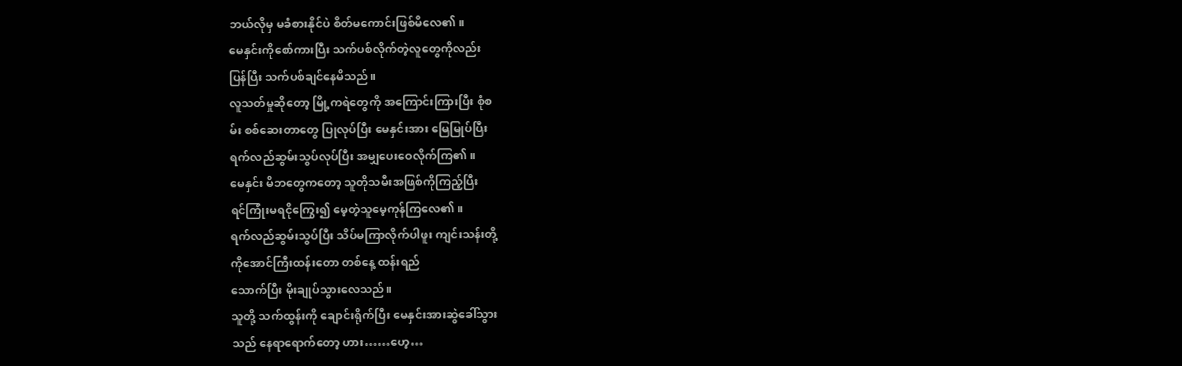ဘယ်လိုမှ မခံစားနိုင်ပဲ စိတ်မကောင်းဖြစ်မိလေ၏။
မေနှင်းကိုစော်ကားပြီး သက်ပစ်လိုက်တဲ့လူတွေကိုလည်း
ပြန်ပြီး သက်ပစ်ချင်နေမိသည်။
လူသတ်မှုဆိုတော့ မြို့ကရဲတွေကို အကြောင်းကြားပြီး စုံစ
မ်း စစ်ဆေးတာတွေ ပြုလုပ်ပြီး မေနှင်းအား မြေမြုပ်ပြီး
ရက်လည်ဆွမ်းသွပ်လုပ်ပြီး အမျှပေးဝေလိုက်ကြ၏။
မေနှင်း မိဘတွေကတော့ သူတိုသမီးအဖြစ်ကိုကြည့်ပြီး
ရင်ကြုံးမရငိုကြွေး၍ မေ့တဲ့သူမေ့ကုန်ကြလေ၏။
ရက်လည်ဆွမ်းသွပ်ပြီး သိပ်မကြာလိုက်ပါဖူး ကျင်းသန်းတို့
ကိုအောင်ကြီးထန်းတော တစ်နေ့ ထန်းရည်
သောက်ပြီး မိုးချုပ်သွားလေသည်။
သူတို့ သက်ထွန်းကို ချောင်းရိုက်ပြီး မေနှင်းအားဆွဲခေါ်သွား
သည် နေရာရောက်တော့ ဟား……ဟေ့…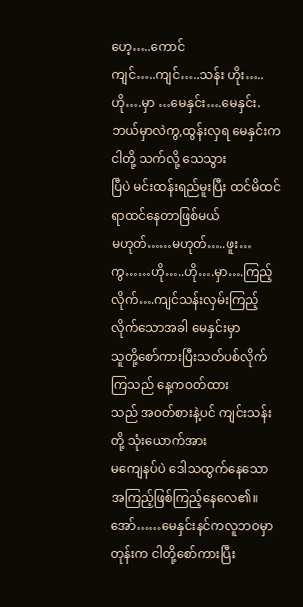ဟေ့…..ကောင်
ကျင်…..ကျင်…..သန်း ဟိုး…..ဟို….မှာ …မေနှင်း….မေနှင်း.
ဘယ်မှာလဲကွ,ထွန်းလှရ မေနှင်းကငါတို့ သက်လို့ သေသွား
ပြီပဲ မင်းထန်းရည်မူးပြီး ထင်မိထင်ရာထင်နေတာဖြစ်မယ်
မဟုတ်……မဟုတ်…..ဖူး…ကွ……ဟို…..ဟို….မှာ….ကြည့်
လိုက်….ကျင်သန်းလှမ်းကြည့်လိုက်သောအခါ မေနှင်းမှာ
သူတို့စော်ကားပြီးသတ်ပစ်လိုက်ကြသည် နေ့ကဝတ်ထား
သည် အဝတ်စားနဲ့ပင် ကျင်းသန်းတို့ သုံးယောက်အား
မကျေနပ်ပဲ ဒေါသထွက်နေသောအကြည့်ဖြစ်ကြည့်နေလေ၏။
အော်……မေနှင်းနင်ကလူဘဝမှာတုန်းက ငါတို့စော်ကားပြီး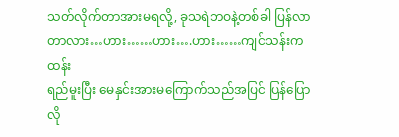သတ်လိုက်တာအားမရလို့, ခုသရဲဘဝနဲ့တစ်ခါ ပြန်လာတာလား…ဟား……ဟား….ဟား……ကျင်သန်းကထန်း
ရည်မူးပြီး မေနှင်းအားမကြောက်သည်အပြင် ပြန်ပြောလို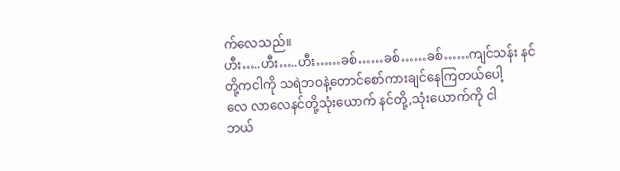က်လေသည်။
ဟီး…..ဟီး…..ဟီး……ခစ်……ခစ်……ခစ်……ကျင်သန်း နင်
တို့ကငါကို သရဲဘဝနဲ့တောင်စော်ကားချင်နေကြတယ်ပေါ့
လေ လာလေနင်တို့သုံးယောက် နင်တို့,သုံးယောက်ကို ငါ
ဘယ်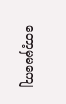တော့မှမကျေ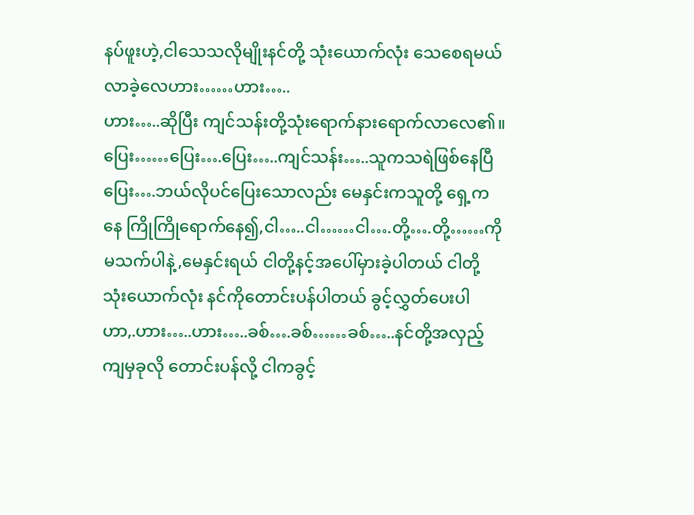နပ်ဖူးဟဲ့,ငါသေသလိုမျိုးနင်တို့ သုံးယောက်လုံး သေစေရမယ် လာခဲ့လေဟား……ဟား…..
ဟား…..ဆိုပြီး ကျင်သန်းတို့သုံးရောက်နားရောက်လာလေ၏။
ပြေး……ပြေး….ပြေး…..ကျင်သန်း…..သူကသရဲဖြစ်နေပြီ
ပြေး….ဘယ်လိုပင်ပြေးသောလည်း မေနှင်းကသူတို့ ရှေ့က
နေ ကြိုကြိုရောက်နေ၍,ငါ…..ငါ……ငါ….တို့….တို့……ကို
မသက်ပါနဲ့,မေနှင်းရယ် ငါတို့နင့်အပေါ်မှားခဲ့ပါတယ် ငါတို့
သုံးယောက်လုံး နင်ကိုတောင်းပန်ပါတယ် ခွင့်လွှတ်ပေးပါ
ဟာ,.ဟား…..ဟား…..ခစ်….ခစ်……ခစ်…..နင်တို့အလှည့်
ကျမှခုလို တောင်းပန်လို့ ငါကခွင့်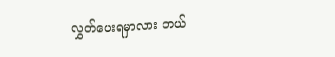လွှတ်ပေးရမှာလား ဘယ်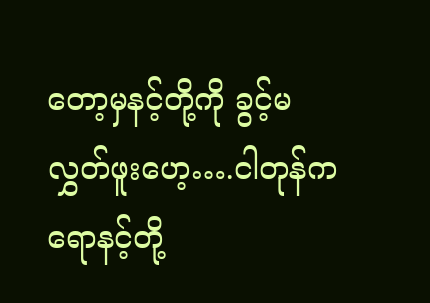တော့မှနင့်တို့ကို ခွင့်မလွှတ်ဖူးဟေ့….ငါတုန်ကရောနင့်တို့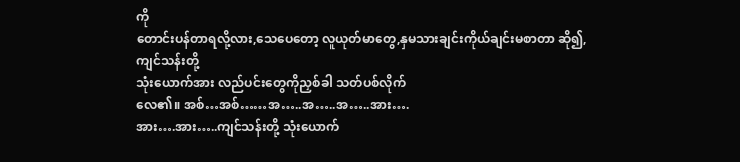ကို
တောင်းပန်တာရလို့လား,သေပေတော့ လူယုတ်မာတွေ,နှမသားချင်းကိုယ်ချင်းမစာတာ ဆို၍,ကျင်သန်းတို့
သုံးယောက်အား လည်ပင်းတွေကိုညှစ်ခါ သတ်ပစ်လိုက်
လေ၏။ အစ်…အစ်……အ…..အ…..အ…..အား….
အား….အား…..ကျင်သန်းတို့ သုံးယောက်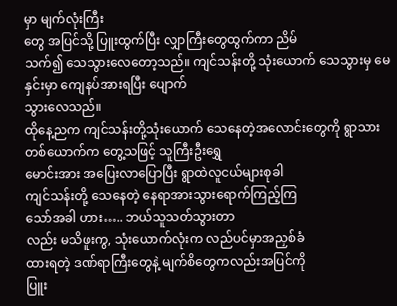မှာ မျက်လုံးကြီး
တွေ အပြင်သို့ ပြူးထွက်ပြီး လျှာကြီးတွေထွက်ကာ ညိမ်
သက်၍ သေသွားလေတော့သည်။ ကျင်သန်းတို့ သုံးယောက် သေသွားမှ မေနှင်းမှာ ကျေနပ်အားရပြီး ပျောက်
သွားလေသည်။
ထိုနေ့ညက ကျင်သန်းတို့သုံးယောက် သေနေတဲ့အလောင်းတွေကို ရွာသားတစ်ယောက်က တွေ့သဖြင့် သူကြီးဦးရွှေ
မောင်းအား အပြေးလာပြောပြီး ရွာထဲလူငယ်များစုခါ
ကျင်သန်းတို့ သေနေတဲ့ နေရာအားသွားရောက်ကြည့်ကြ
သော်အခါ ဟား….. ဘယ်သူသတ်သွားတာ
လည်း မသိဖူးကွ, သုံးယောက်လုံးက လည်ပင်မှာအညှစ်ခံ
ထားရတဲ့ ဒဏ်ရာကြီးတွေနဲ့ မျက်စိတွေကလည်းအပြင်ကို
ပြူး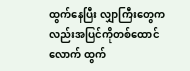ထွက်နေပြီး လျှာကြီးတွေကလည်းအပြင်ကိုတစ်ထောင်လောက် ထွက်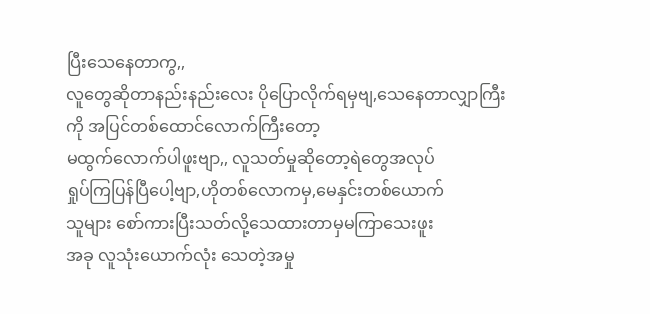ပြီးသေနေတာကွ,,
လူတွေဆိုတာနည်းနည်းလေး ပိုပြောလိုက်ရမှဗျ,သေနေတာလျှာကြီးကို အပြင်တစ်ထောင်လောက်ကြီးတော့
မထွက်လောက်ပါဖူးဗျာ,, လူသတ်မှုဆိုတော့ရဲတွေအလုပ်
ရှုပ်ကြပြန်ပြီပေါ့ဗျာ,ဟိုတစ်လောကမှ,မေနှင်းတစ်ယောက်
သူများ စော်ကားပြီးသတ်လို့သေထားတာမှမကြာသေးဖူး
အခု လူသုံးယောက်လုံး သေတဲ့အမှု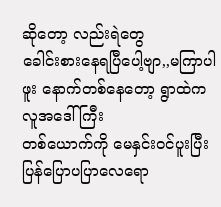ဆိုတော့ လည်းရဲတွေ
ခေါင်းစားနေရပြီပေါ့ဗျာ,,မကြာပါဖူး နောက်တစ်နေတော့ ရွာထဲကလူအဒေါ်ကြီး
တစ်ယောက်ကို မေနှင်းဝင်ပူးပြီး ပြန်ပြောပပြာလေရော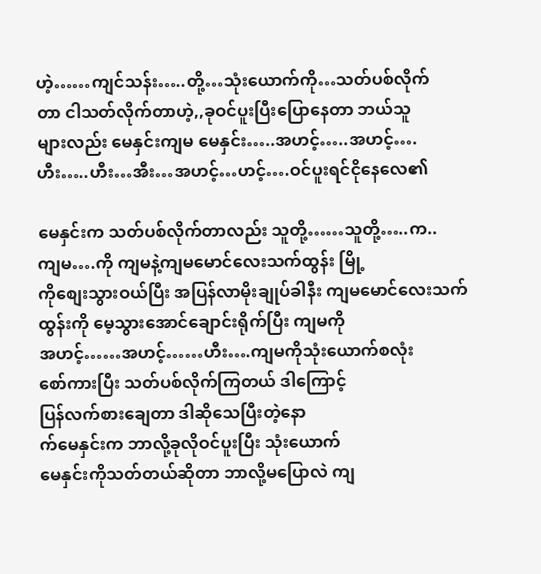ဟဲ့……ကျင်သန်း…..တို့…သုံးယောက်ကို…သတ်ပစ်လိုက်
တာ ငါသတ်လိုက်တာဟဲ့,,ခုဝင်ပူးပြီးပြောနေတာ ဘယ်သူ
များလည်း မေနှင်းကျမ မေနှင်း…..အဟင့်…..အဟင့်….
ဟီး…..ဟီး…အီး…အဟင့်…ဟင့်….ဝင်ပူးရင်ငိုနေလေ၏

မေနှင်းက သတ်ပစ်လိုက်တာလည်း သူတို့……သူတို့…..က..
ကျမ….ကို ကျမနဲ့ကျမမောင်လေးသက်ထွန်း မြို့
ကိုစျေးသွားဝယ်ပြီး အပြန်လာမိုးချုပ်ခါနီး ကျမမောင်လေးသက်ထွန်းကို မေ့သွားအောင်ချောင်းရိုက်ပြီး ကျမကို
အဟင့်……အဟင့်……ဟီး….ကျမကိုသုံးယောက်စလုံး
စော်ကားပြီး သတ်ပစ်လိုက်ကြတယ် ဒါကြောင့်
ပြန်လက်စားချေတာ ဒါဆိုသေပြီးတဲ့နော
က်မေနှင်းက ဘာလို့ခုလိုဝင်ပူးပြီး သုံးယောက်
မေနှင်းကိုသတ်တယ်ဆိုတာ ဘာလို့မပြောလဲ ကျ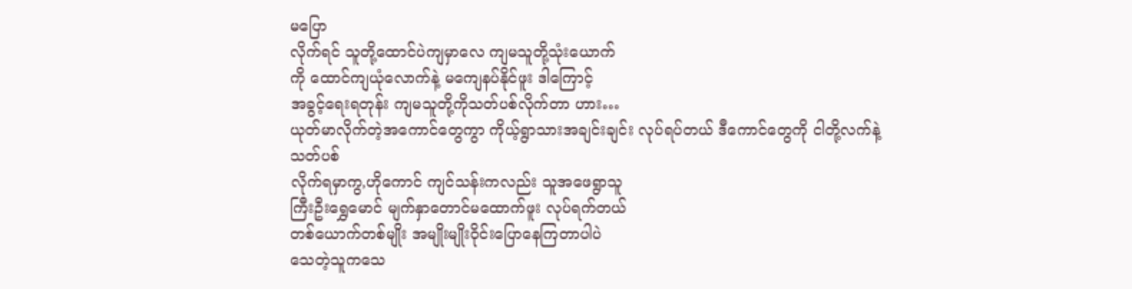မပြော
လိုက်ရင် သူတို့ထောင်ပဲကျမှာလေ ကျမသူတို့သုံးယောက်
ကို ထောင်ကျယုံလောက်နဲ့ မကျေနပ်နိုင်ဖူး ဒါကြောင့်
အခွင့်ရေးရတုန်း ကျမသူတို့ကိုသတ်ပစ်လိုက်တာ ဟား…
ယုတ်မာလိုက်တဲ့အကောင်တွေကွာ ကိုယ့်ရွာသားအချင်းချင်း လုပ်ရပ်တယ် ဒီကောင်တွေကို ငါတို့လက်နဲ့သတ်ပစ်
လိုက်ရမှာကွ,ဟိုကောင် ကျင်သန်းကလည်း သူအဖေရွာသူ
ကြီးဦးရွှေမောင် မျက်နှာတောင်မထောက်ဖူး လုပ်ရက်တယ်
တစ်ယောက်တစ်မျိုး အမျိုးမျိုးဝိုင်းပြောနေကြတာပါပဲ
သေတဲ့သူကသေ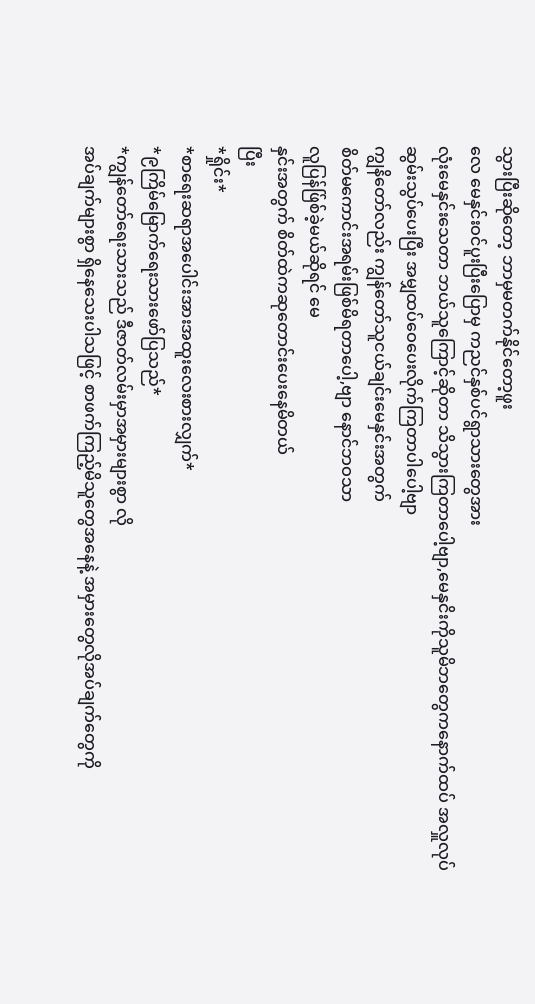သွားပြီးဆိုတော့ ဘာမှမတက်နိုင်တော့ဖူး
လေ မေနှင်းဝင်ပူးပြီးပြောမှ ကညင်နှစ်ပင်ရွာသားတွေအား
လုံးမေနှင်းသေတာ ဘယ်သူကြောင့်ဆိုတာ သိသွားကြတာပေါ့ဗျာ,မေနှငိးကိုသူမိဘတွေကနောက်ထပ် အလှူလုပ်
ဆွမ်းသွပ်ပေးပြီး အမျှထပ်ဝေပေးလိုက်ကြတာပါပေါ့ဗျာ
ကျွနိတော်လည်း ကျွန်တော်သူငယ်ချင်းမေနှင်းအတွက်
စိတ်မကောင်းအရမ်းဖြစ်မိရတာပေါ့,ဗျာ နောင်ဘဝသာ
လူပြန်ဖ်ြစ်ခဲ့မယ်ဆိုရင် မေ
နှင်းအတွက် စိတ်ထဲကဆုတောင်းပေးနေမိတယ်
ပြီး
*ရှိုင်း*
*စာရေးဆရာအပေါင်းအားအထူးလေးစားလျှက်*
*၉ကြိမ်မြောက်ရေးသားဖော်ပြသည်*
*ကျွန်တော်ရေးသားသည် ဒီဇာတ်လမ်းမှာအမှားများစွာ လို
အပ်ချက်များစွာ ရှိနေသေးပါသဖြင့် စာဖက်ကြည့်မိသူတွေအနေနဲ့ အမှားတွေလိုအပ်ချက်တွေကို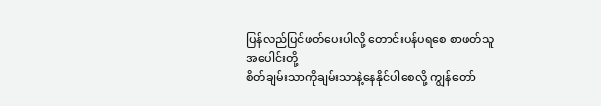ပြန်လည်ပြင်ဖတ်ပေးပါလို့ တောင်းပန်ပရစေ စာဖတ်သူအပေါင်းတို့
စိတ်ချမ်းသာကိုချမ်းသာနဲ့နေနိုင်ပါစေလို့ ကျွန်တော်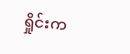ရှိုင်းက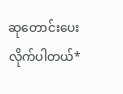ဆုတောင်းပေးလိုက်ပါတယ်*